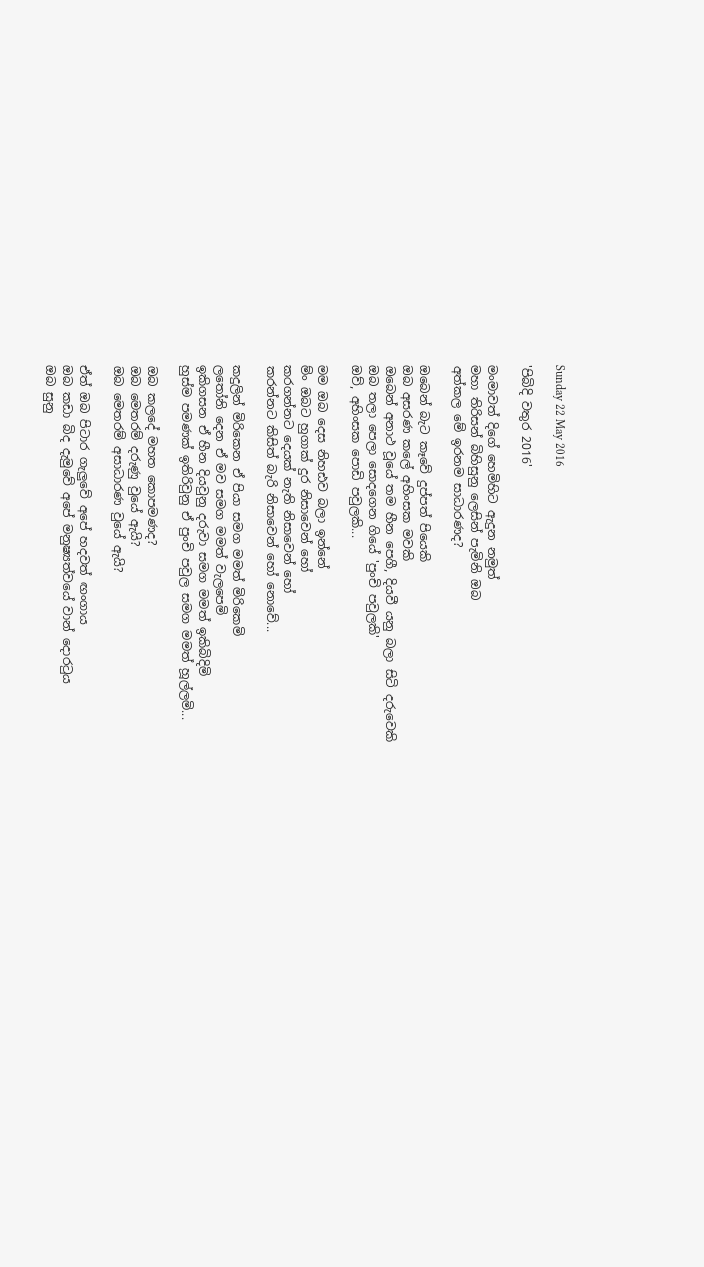Sunday 22 May 2016

'පිබිදි වතුර 2016'

මංමාවත් දිගේ හෙමිහිට ඇදුන නමුත්
මහා තිරිසන් බිහිසුනු ලෙසින් පැමිනි ඔබ
අත්කල මේ ඉරනම සාධාරණද?

ඔබෙන් බැට කෑවේ දුප්පත් පියෙකි
ඔබ අසරණ කලේ අහිංසක මවකි
ඔබෙන් අනාථ වූයේ තම හීන පෙගී, දියවී යනු බලා සිටි දරුවෙකි
ඔබ තලා පෙලා සොදගෙන ගියේ 'පුංචි පවුලකි'
ඔව්, අහිංසක පොඩි පවුලකි...

මම ඔබ දෙස නිහඪව බලා ඉන්නේ
ම්ං ඔබට හුගාක් දුර නිසාවෙන් හෝ
කරගන්නට දෙයක් නැති නිසාවෙන් හෝ
කරන්නට කිසිත් බැරි නිසාවෙන් හෝ නොවේ...

කදුලින් මිරිකෙන ඒ පියා සමග මමත් මිරිකෙමි
ලතෝනි දෙන ඒ මව සමග මමත් වැලපෙමි
ඉකිගසන ඒ හීන දියවුනු දරුවා සමග මමත් ඉකිබිදිමි
හුස්ම පමණක් ඉතිරිවුනු ඒ පුංචි පවුල සමග මමත් හූල්ලමි...

ඔබ කලදේ මහත කොපමණද?
ඔබ මෙතරම් දරුණු වුයේ ඇයි?
ඔබ මෙතරම් අසාධාරණ වුයේ ඇයි?

ඒත් ඔබ පිටාර ගැලුවේ අපේ හදවත් ඟංගාය
ඔබ කඩා බිද දැමුවේ අපේ මනුෂ්‍යත්වයේ වාන් දොරටුය
ඔබ සුනු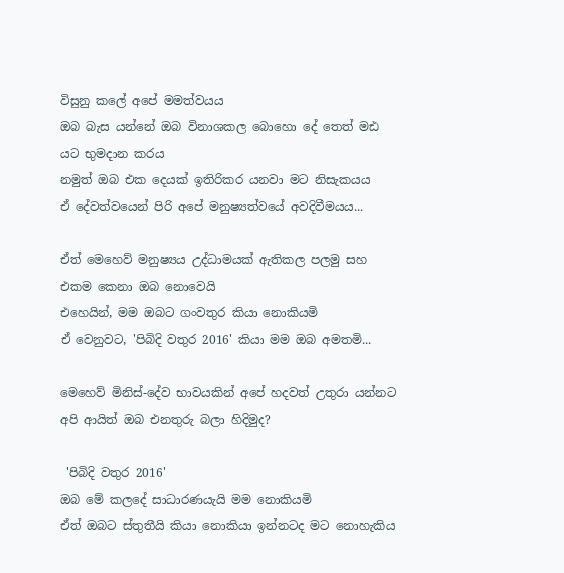විසුනු කලේ අපේ මමත්වයය
ඔබ බැස යන්නේ ඔබ විනාශකල බොහො දේ තෙත් මඪ යට භුමදාන කරය
නමුත් ඔබ එක දෙයක් ඉතිරිකර යනවා මට නිසැකයය
ඒ දේවත්වයෙන් පිරි අපේ මනුෂ්‍යත්වයේ අවදිවීමයය...

ඒත් මෙහෙව් මනුෂ්‍යය උද්ධාමයක් ඇතිකල පලමු සහ එකම කෙනා ඔබ නොවෙයි
එහෙයින්, මම ඔබට ගංවතුර කියා නොකියමි
ඒ වෙනුවට, 'පිබිදි වතුර 2016' කියා මම ඔබ අමතමි...

මෙහෙව් මිනිස්-දේව භාවයකින් අපේ හදවත් උතුරා යන්නට
අපි ආයිත් ඔබ එනතුරු බලා හිදිමුද?

 'පිබිදි වතුර 2016'
ඔබ මේ කලදේ සාධාරණයැයි මම නොකියමි
ඒත් ඔබට ස්තුතීයි කියා නොකියා ඉන්නටද මට නොහැකිය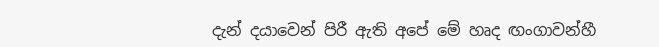දැන් දයාවෙන් පිරී ඇති අපේ මේ හෘද ඟංගාවන්හී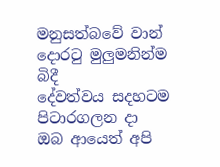මනුසත්බවේ වාන් දොරටු මුලුමනින්ම බිදී
දේවත්වය සදහටම පිටාරගලන දා
ඔබ ආයෙත් අපි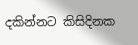දකින්නට කිසිදිනක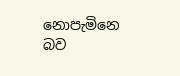නොපැමිනෙ බව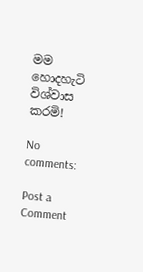මම හොදහැටි විශ්වාස කරමි!

No comments:

Post a Comment